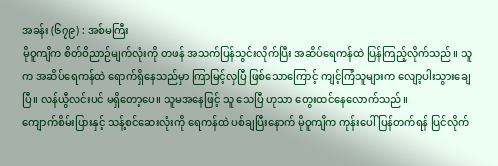အခန်း (၆၇၉) : အစ်မကြီး
မိုဝူကျိက စိတ်ဝိညာဉ်မျက်လုံးကို တဖန် အသက်ပြန်သွင်းလိုက်ပြီး အဆိပ်ရေကန်ထဲ ပြန်ကြည့်လိုက်သည်။ သူက အဆိပ်ရေကန်ထဲ ရောက်ရှိနေသည်မှာ ကြာမြင့်လှပြီ ဖြစ်သောကြောင့် ကျင့်ကြံသူများက လျော့ပါးသွားချေပြီ။ လန်ယွီလင်းပင် မရှိတော့ပေ။ သူမအနေဖြင့် သူ သေပြီ ဟုသာ တွေးထင်နေလောက်သည်။
ကျောက်စိမ်းပြားနှင့် သန့်စင်ဆေးလုံးကို ရေကန်ထဲ ပစ်ချပြီးနောက် မိုဝူကျိက ကုန်းပေါ် ပြန်တက်ရန် ပြင်လိုက်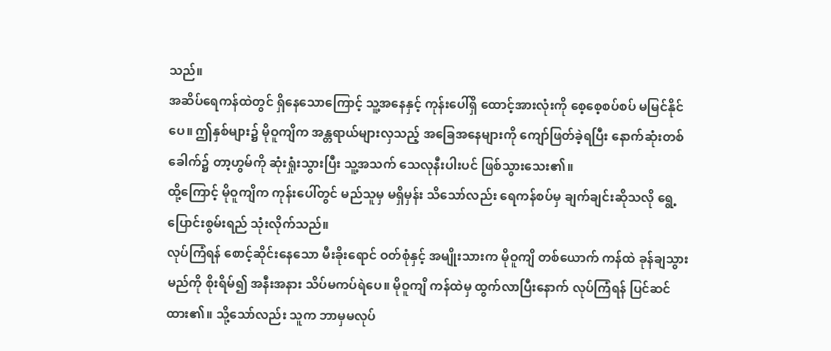သည်။
အဆိပ်ရေကန်ထဲတွင် ရှိနေသောကြောင့် သူ့အနေနှင့် ကုန်းပေါ်ရှိ ထောင့်အားလုံးကို စေ့စေ့စပ်စပ် မမြင်နိုင်ပေ။ ဤနှစ်များ၌ မိုဝူကျိက အန္တရာယ်များလှသည့် အခြေအနေများကို ကျော်ဖြတ်ခဲ့ရပြီး နောက်ဆုံးတစ်ခေါက်၌ တာ့ဟွမ်ကို ဆုံးရှုံးသွားပြီး သူ့အသက် သေလုနီးပါးပင် ဖြစ်သွားသေး၏။
ထို့ကြောင့် မိုဝူကျိက ကုန်းပေါ်တွင် မည်သူမှ မရှိမှန်း သိသော်လည်း ရေကန်စပ်မှ ချက်ချင်းဆိုသလို ရွေ့ပြောင်းစွမ်းရည် သုံးလိုက်သည်။
လုပ်ကြံရန် စောင့်ဆိုင်းနေသော မီးခိုးရောင် ဝတ်စုံနှင့် အမျိုးသားက မိုဝူကျိ တစ်ယောက် ကန်ထဲ ခုန်ချသွားမည်ကို စိုးရိမ်၍ အနီးအနား သိပ်မကပ်ရဲပေ။ မိုဝူကျိ ကန်ထဲမှ ထွက်လာပြီးနောက် လုပ်ကြံရန် ပြင်ဆင်ထား၏။ သို့သော်လည်း သူက ဘာမှမလုပ်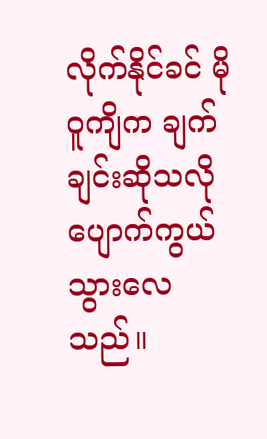လိုက်နိုင်ခင် မိုဝူကျိက ချက်ချင်းဆိုသလို ပျောက်ကွယ်သွားလေသည်။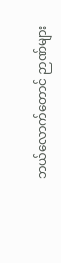ဘယ်လောက်တောင် ဉာဏ်များ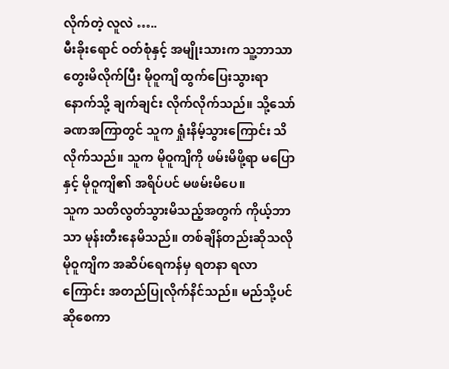လိုက်တဲ့ လူလဲ …..
မီးခိုးရောင် ဝတ်စုံနှင့် အမျိုးသားက သူ့ဘာသာ တွေးမိလိုက်ပြီး မိုဝူကျိ ထွက်ပြေးသွားရာ နောက်သို့ ချက်ချင်း လိုက်လိုက်သည်။ သို့သော် ခဏအကြာတွင် သူက ရှုံးနိမ့်သွားကြောင်း သိလိုက်သည်။ သူက မိုဝူကျိကို ဖမ်းမိဖို့ရာ မပြောနှင့် မိုဝူကျိ၏ အရိပ်ပင် မဖမ်းမိပေ။
သူက သတိလွတ်သွားမိသည့်အတွက် ကိုယ့်ဘာသာ မုန်းတီးနေမိသည်။ တစ်ချိန်တည်းဆိုသလို မိုဝူကျိက အဆိပ်ရေကန်မှ ရတနာ ရလာကြောင်း အတည်ပြုလိုက်နိင်သည်။ မည်သို့ပင် ဆိုစေကာ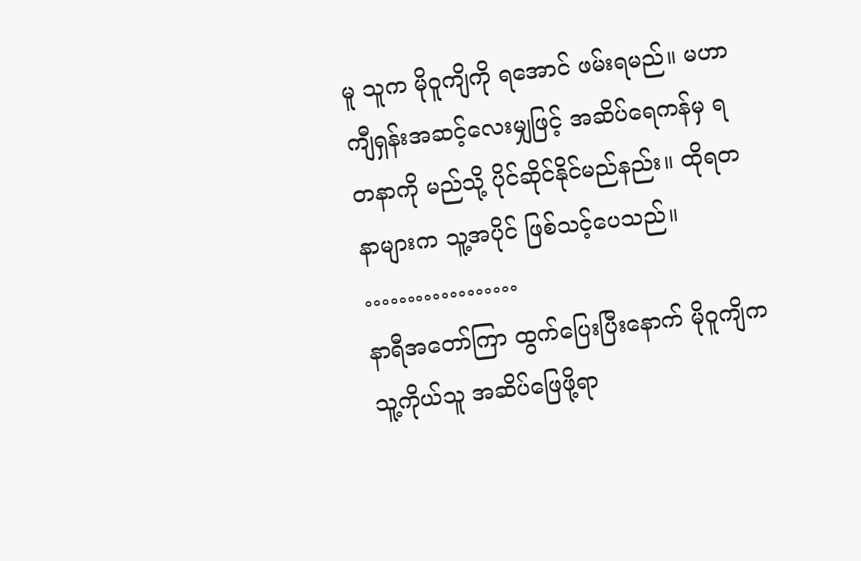မူ သူက မိုဝူကျိကို ရအောင် ဖမ်းရမည်။ မဟာကျီရှန်းအဆင့်လေးမျှဖြင့် အဆိပ်ရေကန်မှ ရတနာကို မည်သို့ ပိုင်ဆိုင်နိုင်မည်နည်း။ ထိုရတနာများက သူ့အပိုင် ဖြစ်သင့်ပေသည်။
………………
နာရီအတော်ကြာ ထွက်ပြေးပြီးနောက် မိုဝူကျိက သူ့ကိုယ်သူ အဆိပ်ဖြေဖို့ရာ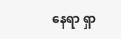နေရာ ရှာ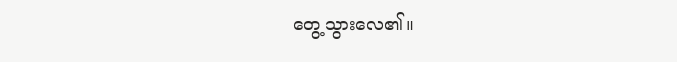တွေ့သွားလေ၏။